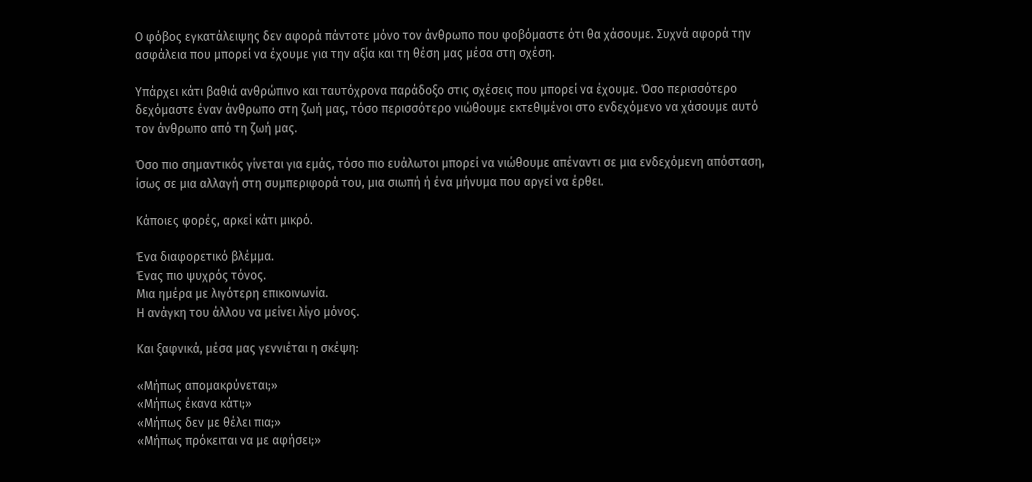Ο φόβος εγκατάλειψης δεν αφορά πάντοτε μόνο τον άνθρωπο που φοβόμαστε ότι θα χάσουμε. Συχνά αφορά την ασφάλεια που μπορεί να έχουμε για την αξία και τη θέση μας μέσα στη σχέση.

Υπάρχει κάτι βαθιά ανθρώπινο και ταυτόχρονα παράδοξο στις σχέσεις που μπορεί να έχουμε. Όσο περισσότερο δεχόμαστε έναν άνθρωπο στη ζωή μας, τόσο περισσότερο νιώθουμε εκτεθιμένοι στο ενδεχόμενο να χάσουμε αυτό τον άνθρωπο από τη ζωή μας.

Όσο πιο σημαντικός γίνεται για εμάς, τόσο πιο ευάλωτοι μπορεί να νιώθουμε απέναντι σε μια ενδεχόμενη απόσταση, ίσως σε μια αλλαγή στη συμπεριφορά του, μια σιωπή ή ένα μήνυμα που αργεί να έρθει.

Κάποιες φορές, αρκεί κάτι μικρό.

Ένα διαφορετικό βλέμμα.
Ένας πιο ψυχρός τόνος.
Μια ημέρα με λιγότερη επικοινωνία.
Η ανάγκη του άλλου να μείνει λίγο μόνος.

Και ξαφνικά, μέσα μας γεννιέται η σκέψη:

«Μήπως απομακρύνεται;»
«Μήπως έκανα κάτι;»
«Μήπως δεν με θέλει πια;»
«Μήπως πρόκειται να με αφήσει;»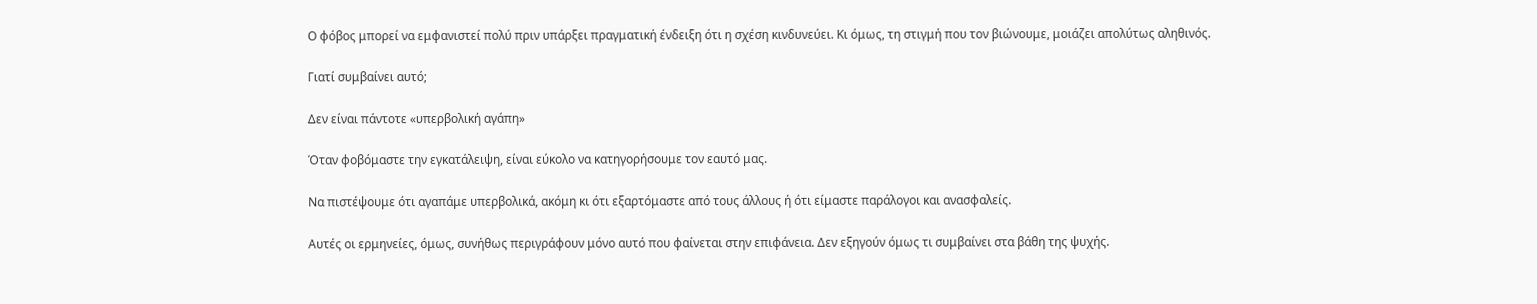Ο φόβος μπορεί να εμφανιστεί πολύ πριν υπάρξει πραγματική ένδειξη ότι η σχέση κινδυνεύει. Κι όμως, τη στιγμή που τον βιώνουμε, μοιάζει απολύτως αληθινός.

Γιατί συμβαίνει αυτό;

Δεν είναι πάντοτε «υπερβολική αγάπη»

Όταν φοβόμαστε την εγκατάλειψη, είναι εύκολο να κατηγορήσουμε τον εαυτό μας.

Να πιστέψουμε ότι αγαπάμε υπερβολικά, ακόμη κι ότι εξαρτόμαστε από τους άλλους ή ότι είμαστε παράλογοι και ανασφαλείς.

Αυτές οι ερμηνείες, όμως, συνήθως περιγράφουν μόνο αυτό που φαίνεται στην επιφάνεια. Δεν εξηγούν όμως τι συμβαίνει στα βάθη της ψυχής.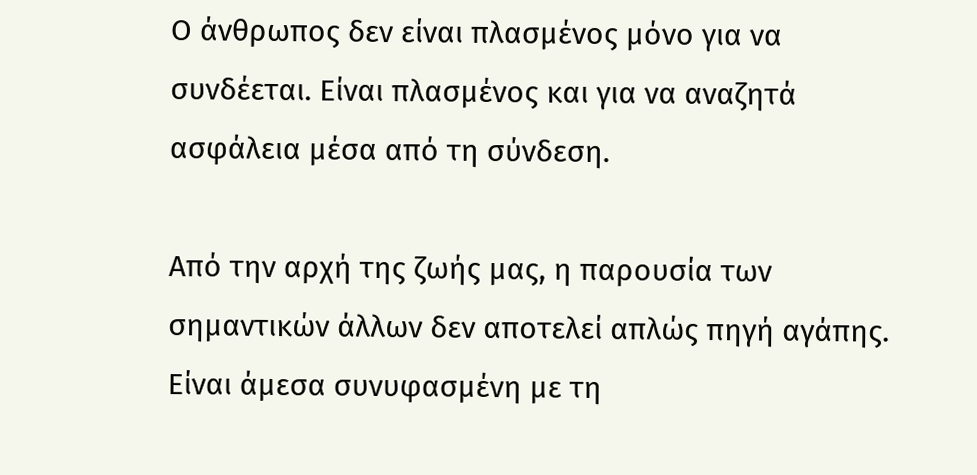Ο άνθρωπος δεν είναι πλασμένος μόνο για να συνδέεται. Είναι πλασμένος και για να αναζητά ασφάλεια μέσα από τη σύνδεση.

Από την αρχή της ζωής μας, η παρουσία των σημαντικών άλλων δεν αποτελεί απλώς πηγή αγάπης. Είναι άμεσα συνυφασμένη με τη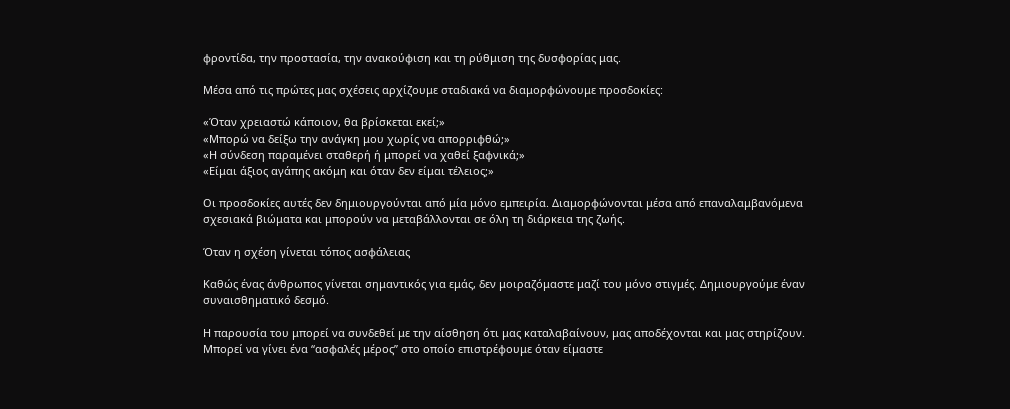φροντίδα, την προστασία, την ανακούφιση και τη ρύθμιση της δυσφορίας μας.

Μέσα από τις πρώτες μας σχέσεις αρχίζουμε σταδιακά να διαμορφώνουμε προσδοκίες:

«Όταν χρειαστώ κάποιον, θα βρίσκεται εκεί;»
«Μπορώ να δείξω την ανάγκη μου χωρίς να απορριφθώ;»
«Η σύνδεση παραμένει σταθερή ή μπορεί να χαθεί ξαφνικά;»
«Είμαι άξιος αγάπης ακόμη και όταν δεν είμαι τέλειος;»

Οι προσδοκίες αυτές δεν δημιουργούνται από μία μόνο εμπειρία. Διαμορφώνονται μέσα από επαναλαμβανόμενα σχεσιακά βιώματα και μπορούν να μεταβάλλονται σε όλη τη διάρκεια της ζωής.

Όταν η σχέση γίνεται τόπος ασφάλειας

Καθώς ένας άνθρωπος γίνεται σημαντικός για εμάς, δεν μοιραζόμαστε μαζί του μόνο στιγμές. Δημιουργούμε έναν συναισθηματικό δεσμό.

Η παρουσία του μπορεί να συνδεθεί με την αίσθηση ότι μας καταλαβαίνουν, μας αποδέχονται και μας στηρίζουν. Μπορεί να γίνει ένα “ασφαλές μέρος” στο οποίο επιστρέφουμε όταν είμαστε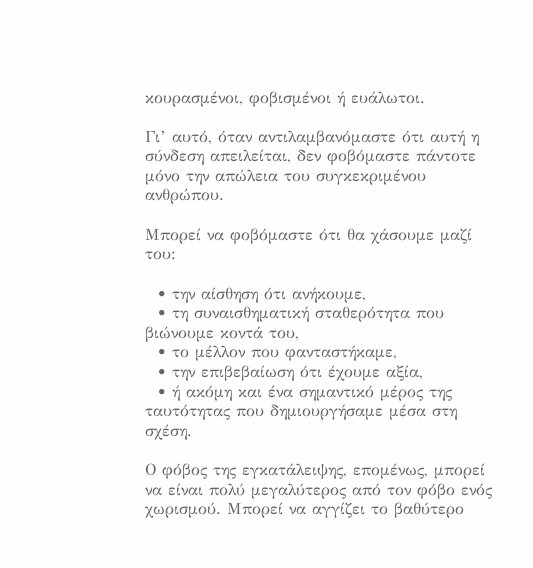κουρασμένοι, φοβισμένοι ή ευάλωτοι.

Γι’ αυτό, όταν αντιλαμβανόμαστε ότι αυτή η σύνδεση απειλείται, δεν φοβόμαστε πάντοτε μόνο την απώλεια του συγκεκριμένου ανθρώπου.

Μπορεί να φοβόμαστε ότι θα χάσουμε μαζί του:

  • την αίσθηση ότι ανήκουμε,
  • τη συναισθηματική σταθερότητα που βιώνουμε κοντά του,
  • το μέλλον που φανταστήκαμε,
  • την επιβεβαίωση ότι έχουμε αξία,
  • ή ακόμη και ένα σημαντικό μέρος της ταυτότητας που δημιουργήσαμε μέσα στη σχέση.

Ο φόβος της εγκατάλειψης, επομένως, μπορεί να είναι πολύ μεγαλύτερος από τον φόβο ενός χωρισμού. Μπορεί να αγγίζει το βαθύτερο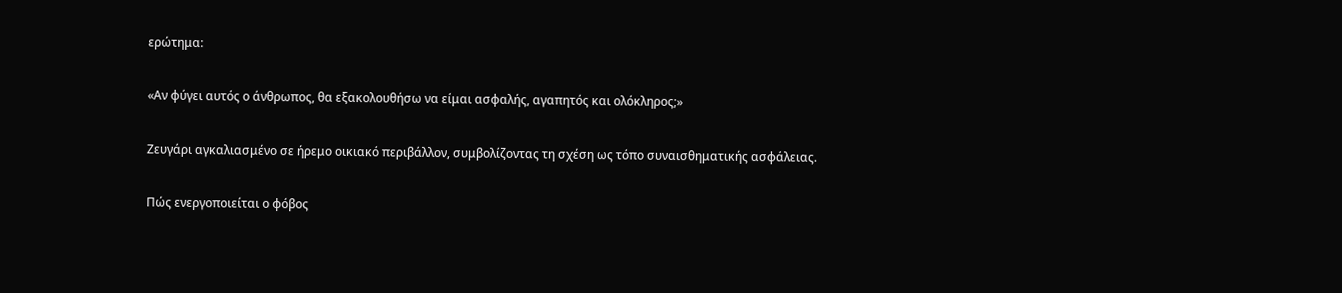ερώτημα:

«Αν φύγει αυτός ο άνθρωπος, θα εξακολουθήσω να είμαι ασφαλής, αγαπητός και ολόκληρος;»

Ζευγάρι αγκαλιασμένο σε ήρεμο οικιακό περιβάλλον, συμβολίζοντας τη σχέση ως τόπο συναισθηματικής ασφάλειας.

Πώς ενεργοποιείται ο φόβος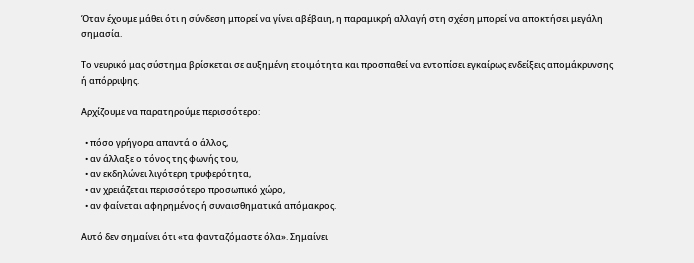Όταν έχουμε μάθει ότι η σύνδεση μπορεί να γίνει αβέβαιη, η παραμικρή αλλαγή στη σχέση μπορεί να αποκτήσει μεγάλη σημασία.

Το νευρικό μας σύστημα βρίσκεται σε αυξημένη ετοιμότητα και προσπαθεί να εντοπίσει εγκαίρως ενδείξεις απομάκρυνσης ή απόρριψης.

Αρχίζουμε να παρατηρούμε περισσότερο:

  • πόσο γρήγορα απαντά ο άλλος,
  • αν άλλαξε ο τόνος της φωνής του,
  • αν εκδηλώνει λιγότερη τρυφερότητα,
  • αν χρειάζεται περισσότερο προσωπικό χώρο,
  • αν φαίνεται αφηρημένος ή συναισθηματικά απόμακρος.

Αυτό δεν σημαίνει ότι «τα φανταζόμαστε όλα». Σημαίνει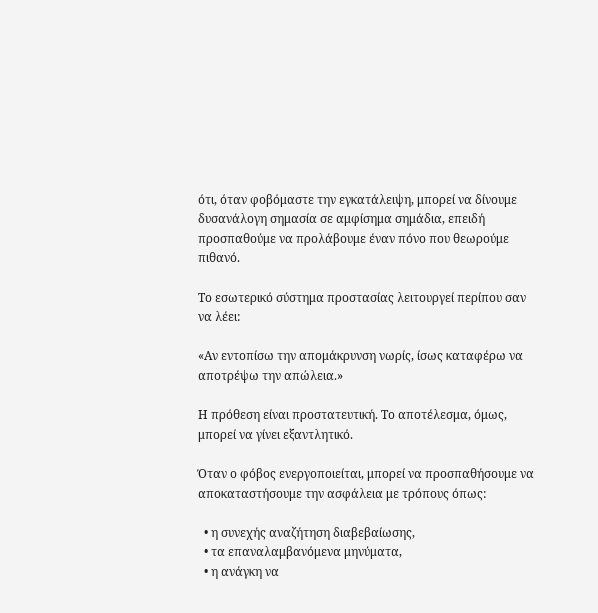ότι, όταν φοβόμαστε την εγκατάλειψη, μπορεί να δίνουμε δυσανάλογη σημασία σε αμφίσημα σημάδια, επειδή προσπαθούμε να προλάβουμε έναν πόνο που θεωρούμε πιθανό.

Το εσωτερικό σύστημα προστασίας λειτουργεί περίπου σαν να λέει:

«Αν εντοπίσω την απομάκρυνση νωρίς, ίσως καταφέρω να αποτρέψω την απώλεια.»

Η πρόθεση είναι προστατευτική. Το αποτέλεσμα, όμως, μπορεί να γίνει εξαντλητικό.

Όταν ο φόβος ενεργοποιείται, μπορεί να προσπαθήσουμε να αποκαταστήσουμε την ασφάλεια με τρόπους όπως:

  • η συνεχής αναζήτηση διαβεβαίωσης,
  • τα επαναλαμβανόμενα μηνύματα,
  • η ανάγκη να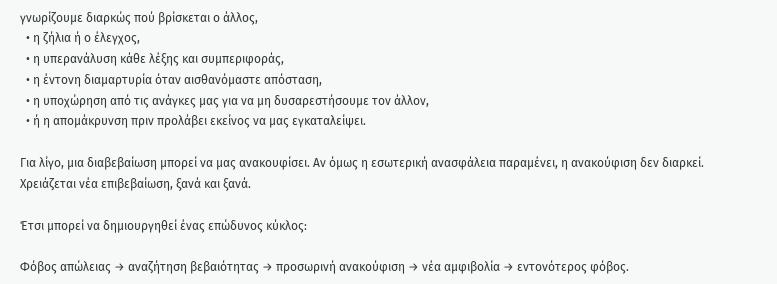γνωρίζουμε διαρκώς πού βρίσκεται ο άλλος,
  • η ζήλια ή ο έλεγχος,
  • η υπερανάλυση κάθε λέξης και συμπεριφοράς,
  • η έντονη διαμαρτυρία όταν αισθανόμαστε απόσταση,
  • η υποχώρηση από τις ανάγκες μας για να μη δυσαρεστήσουμε τον άλλον,
  • ή η απομάκρυνση πριν προλάβει εκείνος να μας εγκαταλείψει.

Για λίγο, μια διαβεβαίωση μπορεί να μας ανακουφίσει. Αν όμως η εσωτερική ανασφάλεια παραμένει, η ανακούφιση δεν διαρκεί. Χρειάζεται νέα επιβεβαίωση, ξανά και ξανά.

Έτσι μπορεί να δημιουργηθεί ένας επώδυνος κύκλος:

Φόβος απώλειας → αναζήτηση βεβαιότητας → προσωρινή ανακούφιση → νέα αμφιβολία → εντονότερος φόβος.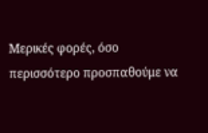Μερικές φορές, όσο περισσότερο προσπαθούμε να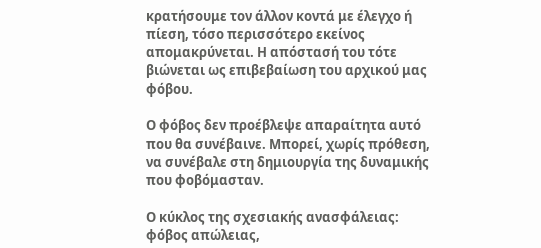κρατήσουμε τον άλλον κοντά με έλεγχο ή πίεση, τόσο περισσότερο εκείνος απομακρύνεται. Η απόστασή του τότε βιώνεται ως επιβεβαίωση του αρχικού μας φόβου.

Ο φόβος δεν προέβλεψε απαραίτητα αυτό που θα συνέβαινε. Μπορεί, χωρίς πρόθεση, να συνέβαλε στη δημιουργία της δυναμικής που φοβόμασταν.

Ο κύκλος της σχεσιακής ανασφάλειας: φόβος απώλειας,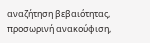αναζήτηση βεβαιότητας, προσωρινή ανακούφιση,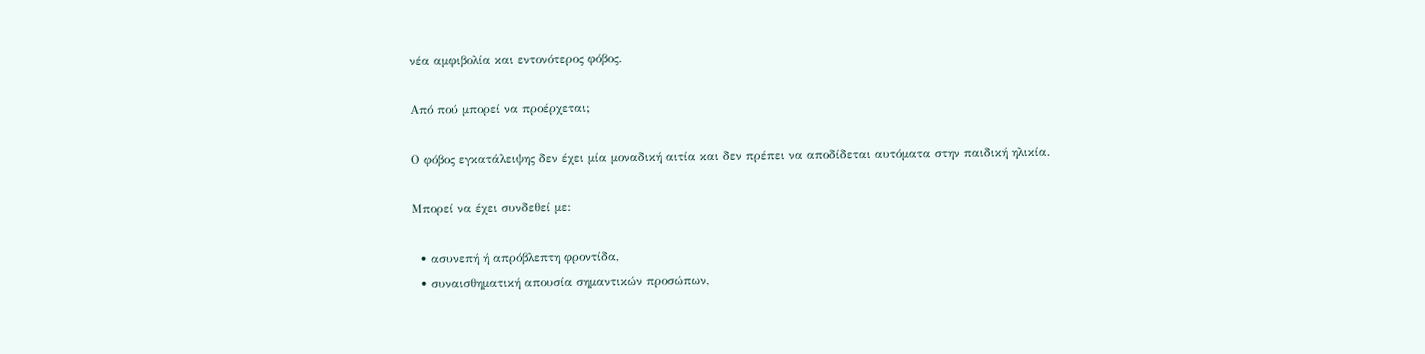νέα αμφιβολία και εντονότερος φόβος.

Από πού μπορεί να προέρχεται;

Ο φόβος εγκατάλειψης δεν έχει μία μοναδική αιτία και δεν πρέπει να αποδίδεται αυτόματα στην παιδική ηλικία.

Μπορεί να έχει συνδεθεί με:

  • ασυνεπή ή απρόβλεπτη φροντίδα,
  • συναισθηματική απουσία σημαντικών προσώπων,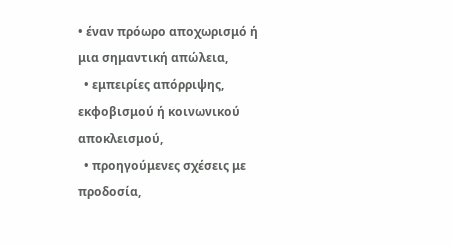• έναν πρόωρο αποχωρισμό ή μια σημαντική απώλεια,
  • εμπειρίες απόρριψης, εκφοβισμού ή κοινωνικού αποκλεισμού,
  • προηγούμενες σχέσεις με προδοσία,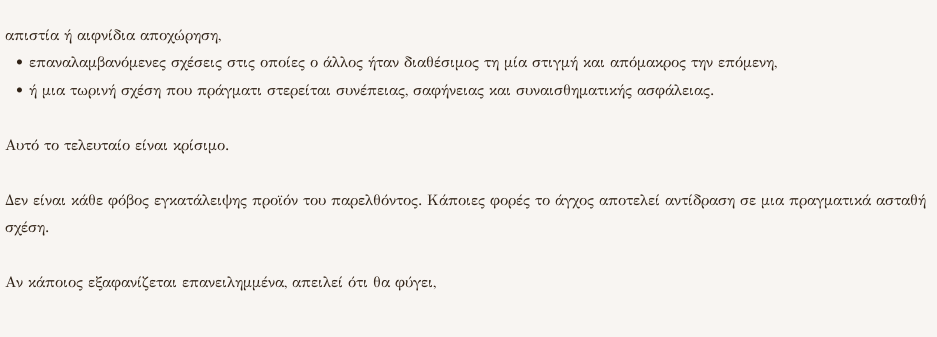απιστία ή αιφνίδια αποχώρηση,
  • επαναλαμβανόμενες σχέσεις στις οποίες ο άλλος ήταν διαθέσιμος τη μία στιγμή και απόμακρος την επόμενη,
  • ή μια τωρινή σχέση που πράγματι στερείται συνέπειας, σαφήνειας και συναισθηματικής ασφάλειας.

Αυτό το τελευταίο είναι κρίσιμο.

Δεν είναι κάθε φόβος εγκατάλειψης προϊόν του παρελθόντος. Κάποιες φορές το άγχος αποτελεί αντίδραση σε μια πραγματικά ασταθή σχέση.

Αν κάποιος εξαφανίζεται επανειλημμένα, απειλεί ότι θα φύγει,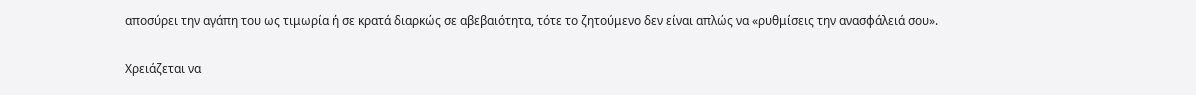αποσύρει την αγάπη του ως τιμωρία ή σε κρατά διαρκώς σε αβεβαιότητα, τότε το ζητούμενο δεν είναι απλώς να «ρυθμίσεις την ανασφάλειά σου».

Χρειάζεται να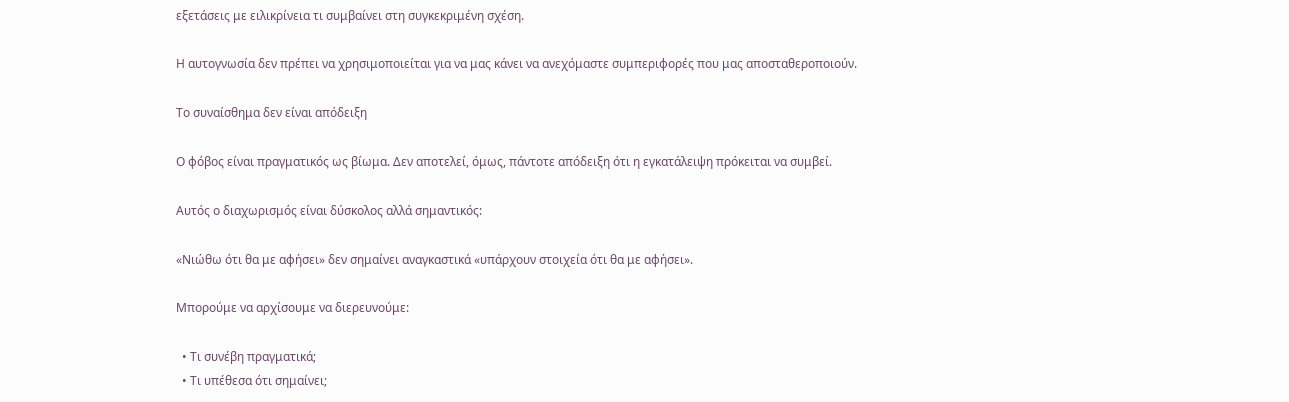εξετάσεις με ειλικρίνεια τι συμβαίνει στη συγκεκριμένη σχέση.

Η αυτογνωσία δεν πρέπει να χρησιμοποιείται για να μας κάνει να ανεχόμαστε συμπεριφορές που μας αποσταθεροποιούν.

Το συναίσθημα δεν είναι απόδειξη

Ο φόβος είναι πραγματικός ως βίωμα. Δεν αποτελεί, όμως, πάντοτε απόδειξη ότι η εγκατάλειψη πρόκειται να συμβεί.

Αυτός ο διαχωρισμός είναι δύσκολος αλλά σημαντικός:

«Νιώθω ότι θα με αφήσει» δεν σημαίνει αναγκαστικά «υπάρχουν στοιχεία ότι θα με αφήσει».

Μπορούμε να αρχίσουμε να διερευνούμε:

  • Τι συνέβη πραγματικά;
  • Τι υπέθεσα ότι σημαίνει;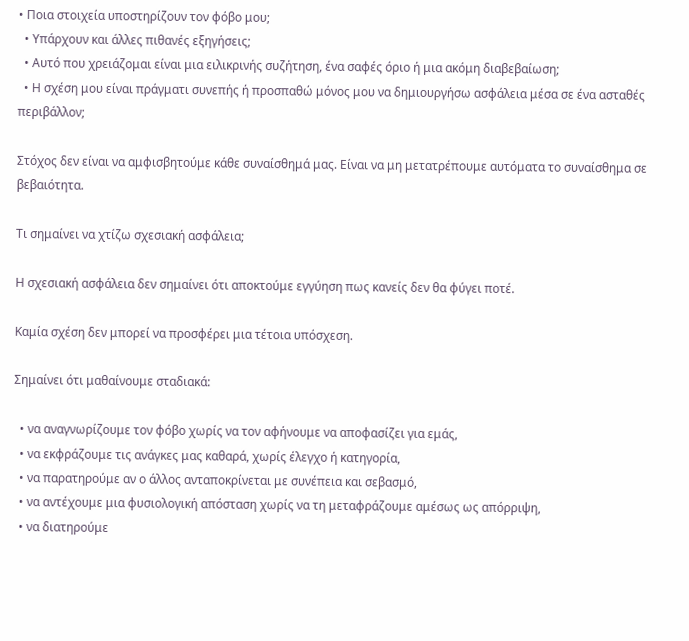• Ποια στοιχεία υποστηρίζουν τον φόβο μου;
  • Υπάρχουν και άλλες πιθανές εξηγήσεις;
  • Αυτό που χρειάζομαι είναι μια ειλικρινής συζήτηση, ένα σαφές όριο ή μια ακόμη διαβεβαίωση;
  • Η σχέση μου είναι πράγματι συνεπής ή προσπαθώ μόνος μου να δημιουργήσω ασφάλεια μέσα σε ένα ασταθές περιβάλλον;

Στόχος δεν είναι να αμφισβητούμε κάθε συναίσθημά μας. Είναι να μη μετατρέπουμε αυτόματα το συναίσθημα σε βεβαιότητα.

Τι σημαίνει να χτίζω σχεσιακή ασφάλεια;

Η σχεσιακή ασφάλεια δεν σημαίνει ότι αποκτούμε εγγύηση πως κανείς δεν θα φύγει ποτέ.

Καμία σχέση δεν μπορεί να προσφέρει μια τέτοια υπόσχεση.

Σημαίνει ότι μαθαίνουμε σταδιακά:

  • να αναγνωρίζουμε τον φόβο χωρίς να τον αφήνουμε να αποφασίζει για εμάς,
  • να εκφράζουμε τις ανάγκες μας καθαρά, χωρίς έλεγχο ή κατηγορία,
  • να παρατηρούμε αν ο άλλος ανταποκρίνεται με συνέπεια και σεβασμό,
  • να αντέχουμε μια φυσιολογική απόσταση χωρίς να τη μεταφράζουμε αμέσως ως απόρριψη,
  • να διατηρούμε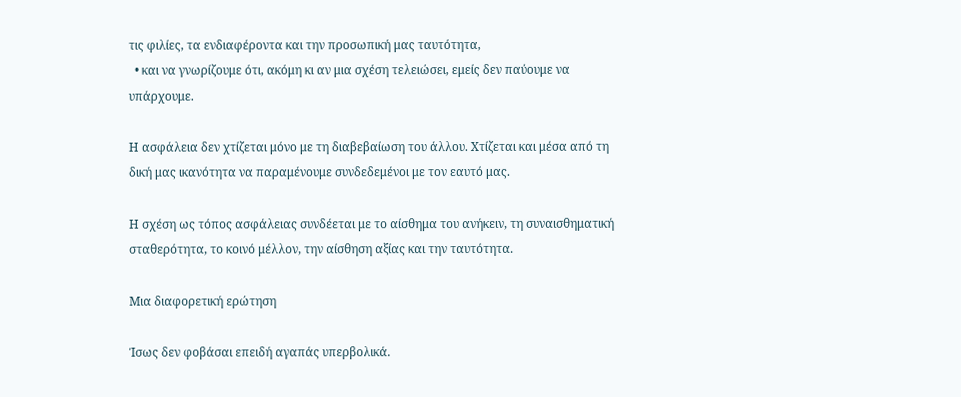τις φιλίες, τα ενδιαφέροντα και την προσωπική μας ταυτότητα,
  • και να γνωρίζουμε ότι, ακόμη κι αν μια σχέση τελειώσει, εμείς δεν παύουμε να υπάρχουμε.

Η ασφάλεια δεν χτίζεται μόνο με τη διαβεβαίωση του άλλου. Χτίζεται και μέσα από τη δική μας ικανότητα να παραμένουμε συνδεδεμένοι με τον εαυτό μας.

Η σχέση ως τόπος ασφάλειας συνδέεται με το αίσθημα του ανήκειν, τη συναισθηματική σταθερότητα, το κοινό μέλλον, την αίσθηση αξίας και την ταυτότητα.

Μια διαφορετική ερώτηση

Ίσως δεν φοβάσαι επειδή αγαπάς υπερβολικά.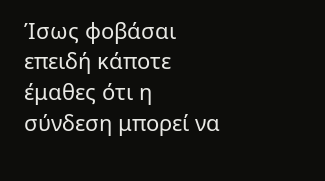Ίσως φοβάσαι επειδή κάποτε έμαθες ότι η σύνδεση μπορεί να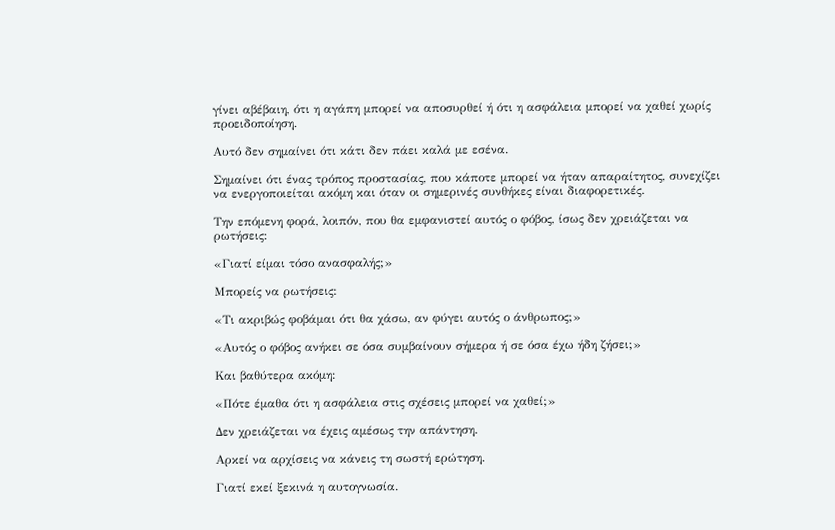γίνει αβέβαιη, ότι η αγάπη μπορεί να αποσυρθεί ή ότι η ασφάλεια μπορεί να χαθεί χωρίς προειδοποίηση.

Αυτό δεν σημαίνει ότι κάτι δεν πάει καλά με εσένα.

Σημαίνει ότι ένας τρόπος προστασίας, που κάποτε μπορεί να ήταν απαραίτητος, συνεχίζει να ενεργοποιείται ακόμη και όταν οι σημερινές συνθήκες είναι διαφορετικές.

Την επόμενη φορά, λοιπόν, που θα εμφανιστεί αυτός ο φόβος, ίσως δεν χρειάζεται να ρωτήσεις:

«Γιατί είμαι τόσο ανασφαλής;»

Μπορείς να ρωτήσεις:

«Τι ακριβώς φοβάμαι ότι θα χάσω, αν φύγει αυτός ο άνθρωπος;»

«Αυτός ο φόβος ανήκει σε όσα συμβαίνουν σήμερα ή σε όσα έχω ήδη ζήσει;»

Και βαθύτερα ακόμη:

«Πότε έμαθα ότι η ασφάλεια στις σχέσεις μπορεί να χαθεί;»

Δεν χρειάζεται να έχεις αμέσως την απάντηση.

Αρκεί να αρχίσεις να κάνεις τη σωστή ερώτηση.

Γιατί εκεί ξεκινά η αυτογνωσία.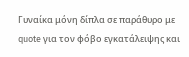Γυναίκα μόνη δίπλα σε παράθυρο με quote για τον φόβο εγκατάλειψης και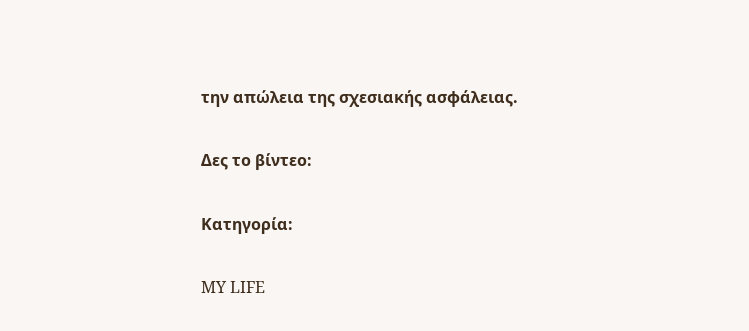την απώλεια της σχεσιακής ασφάλειας.

Δες το βίντεο:

Κατηγορία:

MY LIFE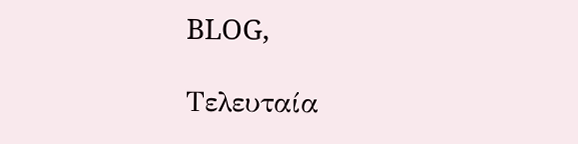BLOG,

Τελευταία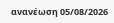ανανέωση 05/08/2026